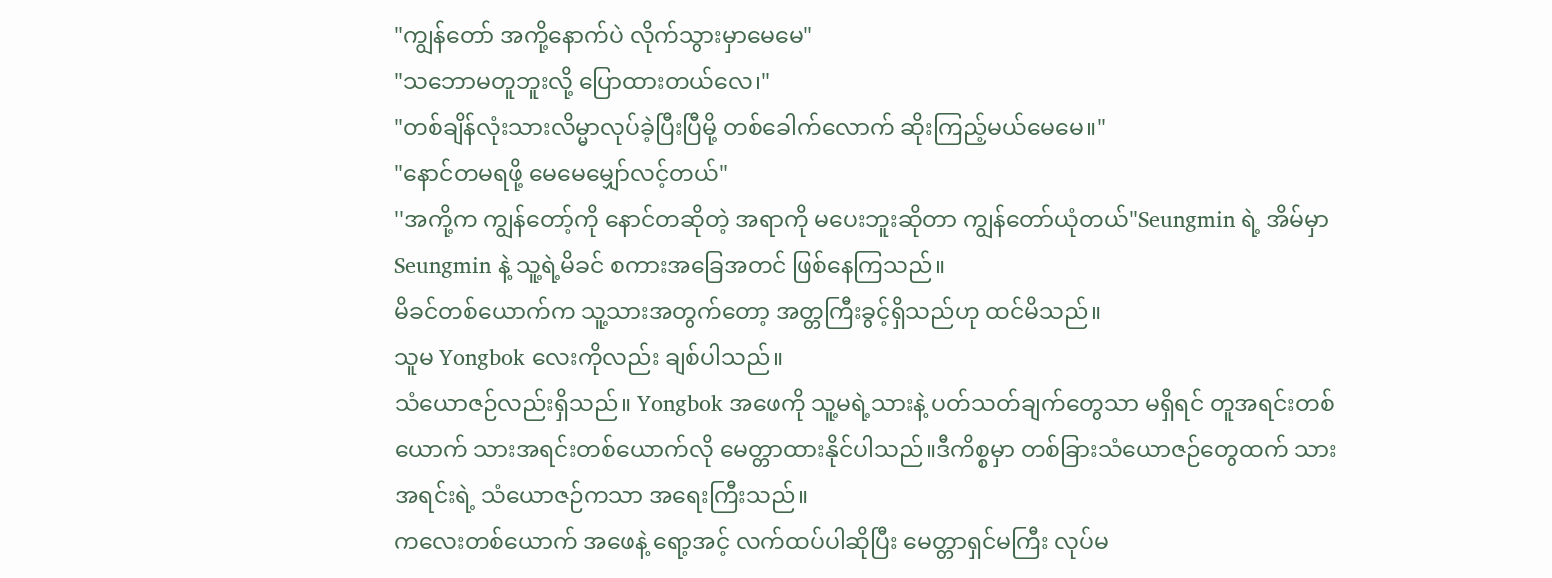"ကျွန်တော် အကို့နောက်ပဲ လိုက်သွားမှာမေမေ"
"သဘောမတူဘူးလို့ ပြောထားတယ်လေ၊"
"တစ်ချိန်လုံးသားလိမ္မာလုပ်ခဲ့ပြီးပြီမို့ တစ်ခေါက်လောက် ဆိုးကြည့်မယ်မေမေ။"
"နောင်တမရဖို့ မေမေမျှော်လင့်တယ်"
''အကို့က ကျွန်တော့်ကို နောင်တဆိုတဲ့ အရာကို မပေးဘူးဆိုတာ ကျွန်တော်ယုံတယ်"Seungmin ရဲ့ အိမ်မှာ Seungmin နဲ့ သူ့ရဲ့မိခင် စကားအခြေအတင် ဖြစ်နေကြသည်။
မိခင်တစ်ယောက်က သူ့သားအတွက်တော့ အတ္တကြီးခွင့်ရှိသည်ဟု ထင်မိသည်။
သူမ Yongbok လေးကိုလည်း ချစ်ပါသည်။
သံယောဇဉ်လည်းရှိသည်။ Yongbok အဖေကို သူ့မရဲ့သားနဲ့ ပတ်သတ်ချက်တွေသာ မရှိရင် တူအရင်းတစ်ယောက် သားအရင်းတစ်ယောက်လို မေတ္တာထားနိုင်ပါသည်။ဒီကိစ္စမှာ တစ်ခြားသံယောဇဉ်တွေထက် သားအရင်းရဲ့ သံယောဇဉ်ကသာ အရေးကြီးသည်။
ကလေးတစ်ယောက် အဖေနဲ့ ရော့အင့် လက်ထပ်ပါဆိုပြီး မေတ္တာရှင်မကြီး လုပ်မ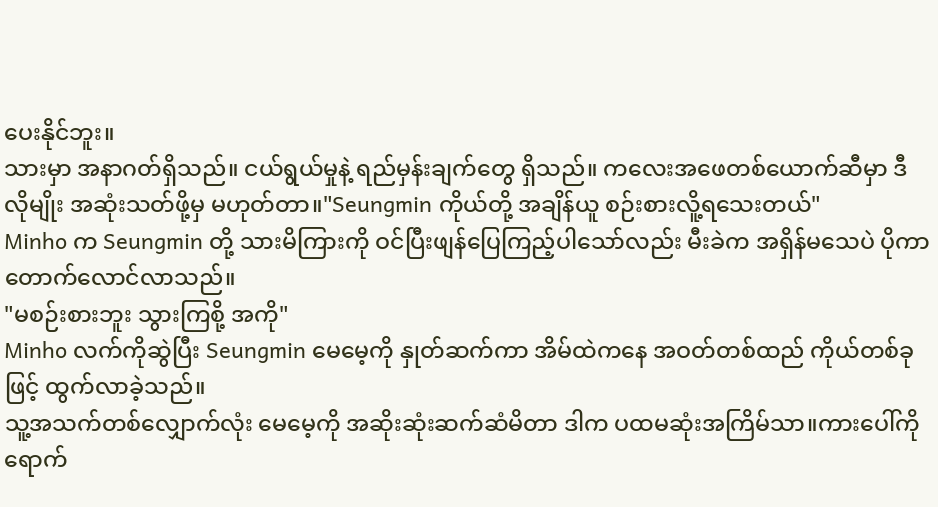ပေးနိုင်ဘူး။
သားမှာ အနာဂတ်ရှိသည်။ ငယ်ရွယ်မှုနဲ့ ရည်မှန်းချက်တွေ ရှိသည်။ ကလေးအဖေတစ်ယောက်ဆီမှာ ဒီလိုမျိုး အဆုံးသတ်ဖို့မှ မဟုတ်တာ။"Seungmin ကိုယ်တို့ အချိန်ယူ စဉ်းစားလိူ့ရသေးတယ်"
Minho က Seungmin တို့ သားမိကြားကို ဝင်ပြီးဖျန်ပြေကြည့်ပါသော်လည်း မီးခဲက အရှိန်မသေပဲ ပိုကာ တောက်လောင်လာသည်။
"မစဉ်းစားဘူး သွားကြစို့ အကို"
Minho လက်ကိုဆွဲပြီး Seungmin မေမေ့ကို နှုတ်ဆက်ကာ အိမ်ထဲကနေ အဝတ်တစ်ထည် ကိုယ်တစ်ခုဖြင့် ထွက်လာခဲ့သည်။
သူ့အသက်တစ်လျှောက်လုံး မေမေ့ကို အဆိုးဆုံးဆက်ဆံမိတာ ဒါက ပထမဆုံးအကြိမ်သာ။ကားပေါ်ကိုရောက်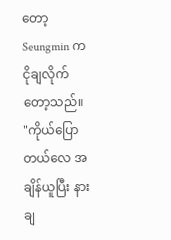တော့ Seungmin က ငိုချလိုက်တော့သည်။
"ကိုယ်ပြောတယ်လေ အချိန်ယူပြီး နားချ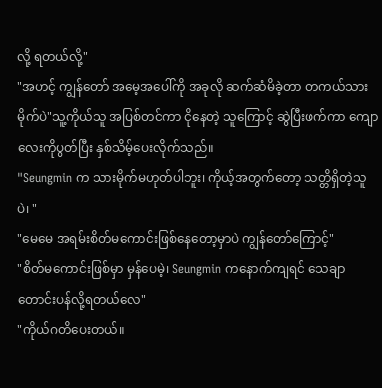လို့ ရတယ်လို့"
"အဟင့် ကျွန်တော် အမေ့အပေါ်ကို အခုလို ဆက်ဆံမိခဲ့တာ တကယ်သားမိုက်ပဲ"သူ့ကိုယ်သူ အပြစ်တင်ကာ ငိုနေတဲ့ သူကြောင့် ဆွဲပြီးဖက်ကာ ကျောလေးကိုပွတ်ပြီး နှစ်သိမ့်ပေးလိုက်သည်။
"Seungmin က သားမိုက်မဟုတ်ပါဘူး၊ ကိုယ့်အတွက်တော့ သတ္တိရှိတဲ့သူပဲ၊ "
"မေမေ အရမ်းစိတ်မကောင်းဖြစ်နေတော့မှာပဲ ကျွန်တော်ကြောင့်"
"စိတ်မကောင်းဖြစ်မှာ မှန်ပေမဲ့၊ Seungmin ကနောက်ကျရင် သေချာတောင်းပန်လို့ရတယ်လေ"
"ကိုယ်ဂတိပေးတယ်။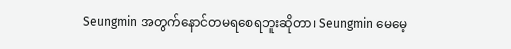Seungmin အတွက်နောင်တမရစေရဘူးဆိုတာ၊ Seungmin မေမေ့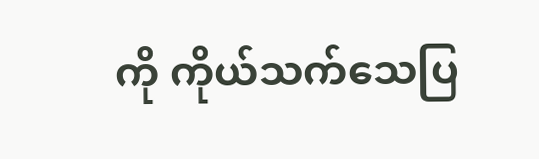ကို ကိုယ်သက်သေပြ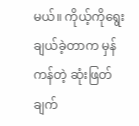မယ်။ ကိုယ့်ကိုရွေးချယ်ခဲ့တာက မှန်ကန်တဲ့ ဆုံးဖြတ်ချက်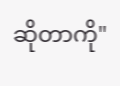ဆိုတာကို"